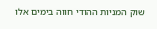שוק המניות ההודי חווה בימים אלו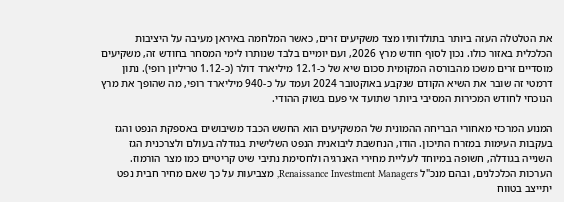את הטלטלה העזה ביותר בתולדותיו מצד משקיעים זרים, כאשר המלחמה באיראן מעיבה על היציבות הכלכלית באזור כולו. נכון לסוף חודש מרץ 2026, ועם יומיים בלבד שנותרו לימי המסחר בחודש זה, משקיעים מוסדיים זרים משכו מהבורסה המקומית סכום שיא של כ-12.1 מיליארד דולר (כ-1.12 טריליון רופי). נתון דרמטי זה שובר את השיא הקודם שנקבע באוקטובר 2024 ועמד על כ-940 מיליארד רופי, מה שהופך את מרץ הנוכחי לחודש המכירות המסיבי ביותר שתועד אי פעם בשוק ההודי.

המנוע המרכזי מאחורי הבריחה ההמונית של המשקיעים הוא החשש הכבד משיבושים באספקת הנפט והגז בעקבות העימות במזרח התיכון. הודו, הנחשבת ליבואנית הנפט השלישית בגודלה בעולם ולצרכנית הגז השנייה בגודלה, חשופה במיוחד לעליית מחירי האנרגיה ולחסימת נתיבי שיט קריטיים כמו מצר הורמוז. הערכות הכלכלנים, ובהם מנכ"ל Renaissance Investment Managers, מצביעות על כך שאם מחיר חבית נפט יתייצב בטווח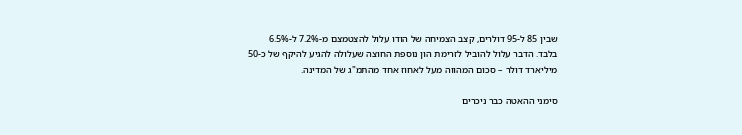שבין 85 ל-95 דולרים, קצב הצמיחה של הודו עלול להצטמצם מ-7.2% ל-6.5% בלבד. הדבר עלול להוביל לזרימת הון נוספת החוצה שעלולה להגיע להיקף של כ-50 מיליארד דולר – סכום המהווה מעל לאחוז אחד מהתמ"ג של המדינה.

סימני ההאטה כבר ניכרים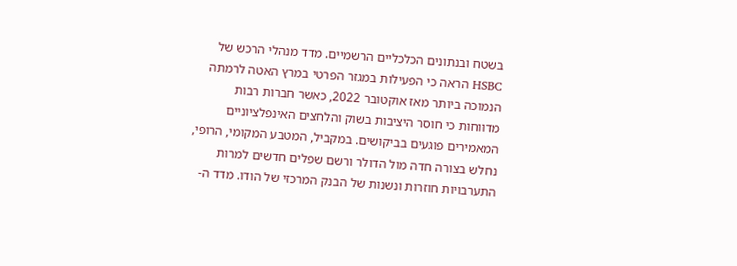בשטח ובנתונים הכלכליים הרשמיים. מדד מנהלי הרכש של HSBC הראה כי הפעילות במגזר הפרטי במרץ האטה לרמתה הנמוכה ביותר מאז אוקטובר 2022, כאשר חברות רבות מדווחות כי חוסר היציבות בשוק והלחצים האינפלציוניים המאמירים פוגעים בביקושים. במקביל, המטבע המקומי, הרופי, נחלש בצורה חדה מול הדולר ורשם שפלים חדשים למרות התערבויות חוזרות ונשנות של הבנק המרכזי של הודו. מדד ה-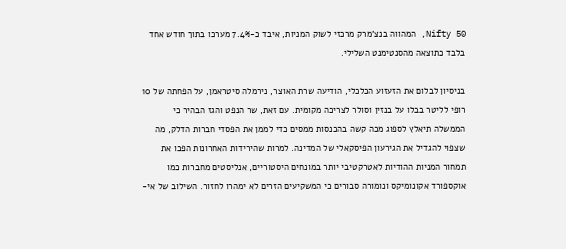Nifty 50, המהווה בנצ'מרק מרכזי לשוק המניות, איבד כ-7.4% מערכו בתוך חודש אחד בלבד כתוצאה מהסנטימנט השלילי.

בניסיון לבלום את הזעזוע הכלכלי, הודיעה שרת האוצר, נירמלה סיטראמן, על הפחתה של 10 רופי לליטר בבלו על בנזין וסולר לצריכה מקומית. עם זאת, שר הנפט והגז הבהיר כי הממשלה תיאלץ לספוג מכה קשה בהכנסות ממסים כדי לממן את הפסדי חברות הדלק, מה שצפוי להגדיל את הגירעון הפיסקאלי של המדינה. למרות שהירידות האחרונות הפכו את תמחור המניות ההודיות לאטרקטיבי יותר במונחים היסטוריים, אנליסטים מחברות כמו אוקספורד אקונומיקס ונומורה סבורים כי המשקיעים הזרים לא ימהרו לחזור. השילוב של אי-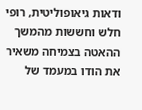ודאות גיאופוליטית, רופי חלש וחששות מהמשך ההאטה בצמיחה משאיר את הודו במעמד של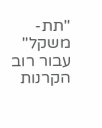"תת-משקל" עבור רוב הקרנות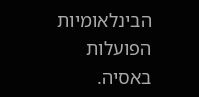הבינלאומיות הפועלות באסיה.